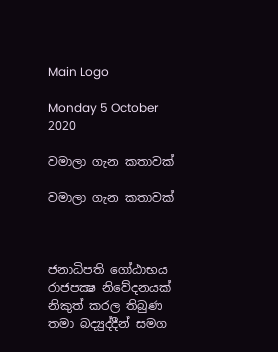Main Logo

Monday 5 October 2020

වමාලා ගැන කතාවක්

වමාලා ගැන කතාවක්



ජනාධිපති ගෝඨාභය රාජපක්‍ෂ නිවේදනයක් නිකුත් කරල තිබුණ තමා බද්‍යුද්දීන් සමග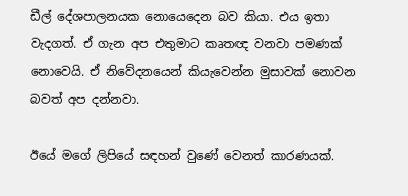ඩීල් දේශපාලනයක නොයෙදෙන බව කියා. එය ඉතා වැදගත්. ඒ ගැන අප එතුමාට කෘතඥ වනවා පමණක් නොවෙයි. ඒ නිවේදනයෙන් කියැවෙන්න මුසාවක් නොවන බවත් අප දන්නවා.

ඊයේ මගේ ලිපියේ සඳහන් වුණේ වෙනත් කාරණයක්.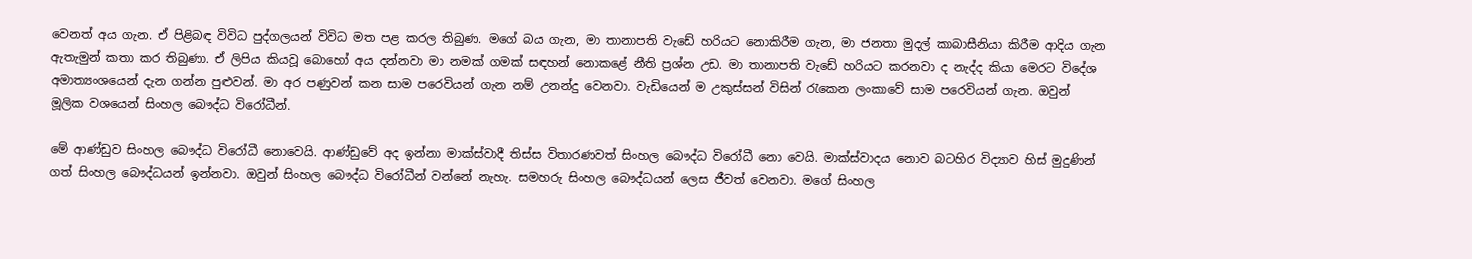වෙනත් අය ගැන. ඒ පිළිබඳ විවිධ පුද්ගලයන් විවිධ මත පළ කරල තිබුණ. මගේ බය ගැන, මා තානාපති වැඩේ හරියට නොකිරීම ගැන, මා ජනතා මුදල් කාබාසීනියා කිරීම ආදිය ගැන ඇතැමුන් කතා කර තිබුණා. ඒ ලිපිය කියවූ බොහෝ අය දන්නවා මා නමක් ගමක් සඳහන් නොකළේ නීති ප්‍රශ්න උඩ. මා තානාපති වැඩේ හරියට කරනවා ද නැද්ද කියා මෙරට විදේශ අමාත්‍යංශයෙන් දැන ගන්න පුළුවන්. මා අර පණුවන් කන සාම පරෙවියන් ගැන නම් උනන්දු වෙනවා. වැඩියෙන් ම උකුස්සන් විසින් රැකෙන ලංකාවේ සාම පරෙවියන් ගැන. ඔවුන් මූලික වශයෙන් සිංහල බෞද්ධ විරෝධීන්.

මේ ආණ්ඩුව සිංහල බෞද්ධ විරෝධී නොවෙයි. ආණ්ඩුවේ අද ඉන්නා මාක්ස්වාදී තිස්ස විතාරණවත් සිංහල බෞද්ධ විරෝධී නො වෙයි. මාක්ස්වාදය නොව බටහිර විද්‍යාව හිස් මුදුණින් ගත් සිංහල බෞද්ධයන් ඉන්නවා. ඔවුන් සිංහල බෞද්ධ විරෝධීන් වන්නේ නැහැ. සමහරු සිංහල බෞද්ධයන් ලෙස ජීවත් වෙනවා. මගේ සිංහල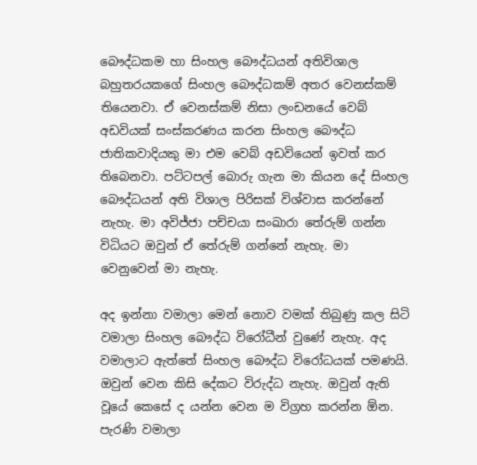බෞද්ධකම හා සිංහල බෞද්ධයන් අතිවිශාල බහුතරයකගේ සිංහල බෞද්ධකම් අතර වෙනස්කම් තියෙනවා. ඒ වෙනස්කම් නිසා ලංඩනයේ වෙබ් අඩවියක් සංස්කරණය කරන සිංහල බෞද්ධ ජාතිකවාදියකු මා එම වෙබ් අඩවියෙන් ඉවත් කර තිබෙනවා. පට්ටපල් බොරු ගැන මා කියන දේ සිංහල බෞද්ධයන් අති විශාල පිරිසක් විශ්වාස කරන්නේ නැහැ. මා අවිජ්ජා පච්චයා සංඛාරා තේරුම් ගන්න විධියට ඔවුන් ඒ තේරුම් ගන්නේ නැහැ. මා වෙනුවෙන් මා නැහැ.

අද ඉන්නා වමාලා මෙන් නොව වමක් තිබුණු කල සිටි වමාලා සිංහල බෞද්ධ විරෝධීන් වුණේ නැහැ. අද වමාලාට ඇත්තේ සිංහල බෞද්ධ විරෝධයක් පමණයි. ඔවුන් වෙන කිසි දේකට විරුද්ධ නැහැ. ඔවුන් ඇති වූයේ කෙසේ ද යන්න වෙන ම විග්‍රහ කරන්න ඕන. පැරණි වමාලා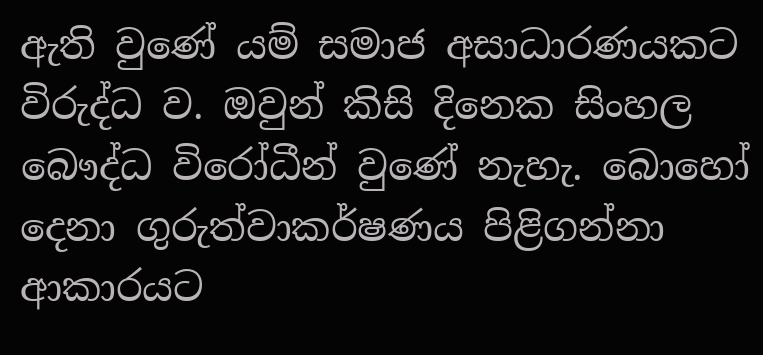ඇති වුණේ යම් සමාජ අසාධාරණයකට විරුද්ධ ව. ඔවුන් කිසි දිනෙක සිංහල බෞද්ධ විරෝධීන් වුණේ නැහැ. බොහෝ දෙනා ගුරුත්වාකර්ෂණය පිළිගන්නා ආකාරයට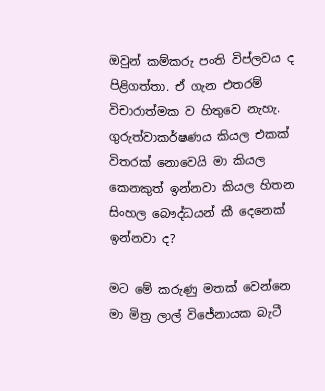ඔවුන් කම්කරු පංති විප්ලවය ද පිළිගත්තා. ඒ ගැන එතරම් විචාරාත්මක ව හිතුවෙ නැහැ. ගුරුත්වාකර්ෂණය කියල එකක් විතරක් නොවෙයි මා කියල කෙනකුත් ඉන්නවා කියල හිතන සිංහල බෞද්ධයන් කී දෙනෙක් ඉන්නවා ද?

මට මේ කරුණු මතක් වෙන්නෙ මා මිත්‍ර ලාල් විජේනායක බැටී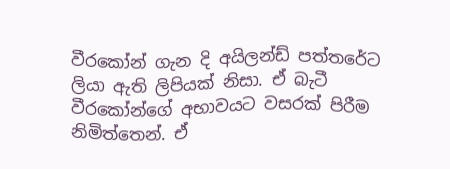වීරකෝන් ගැන දි අයිලන්ඩ් පත්තරේට ලියා ඇති ලිපියක් නිසා. ඒ බැටී වීරකෝන්ගේ අභාවයට වසරක් පිරීම නිමිත්තෙන්. ඒ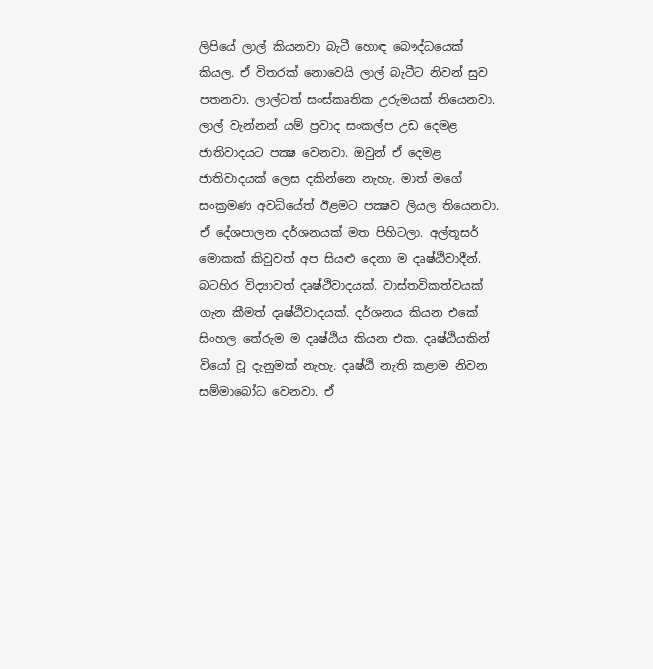ලිපියේ ලාල් කියනවා බැටී හොඳ බෞද්ධයෙක් කියල. ඒ විතරක් නොවෙයි ලාල් බැටීට නිවන් සුව පතනවා. ලාල්ටත් සංස්කෘතික උරුමයක් තියෙනවා. ලාල් වැන්නන් යම් ප්‍රවාද සංකල්ප උඩ දෙමළ ජාතිවාදයට පක්‍ෂ වෙනවා. ඔවුන් ඒ දෙමළ ජාතිවාදයක් ලෙස දකින්නෙ නැහැ. මාත් මගේ සංක්‍රමණ අවධියේත් ඊළමට පක්‍ෂව ලියල තියෙනවා. ඒ දේශපාලන දර්ශනයක් මත පිහිටලා. අල්තූසර් මොකක් කිවුවත් අප සියළු දෙනා ම දෘෂ්ඨිවාදීන්. බටහිර විද්‍යාවත් දෘෂ්ථිවාදයක්. වාස්තවිකත්වයක් ගැන කීමත් දෘෂ්ඨිවාදයක්. දර්ශනය කියන එකේ සිංහල තේරුම ම දෘෂ්ඨිය කියන එක. දෘෂ්ඨියකින් වියෝ වූ දැනුමක් නැහැ. දෘෂ්ඨි නැති කළාම නිවන සම්මාබෝධ වෙනවා. ඒ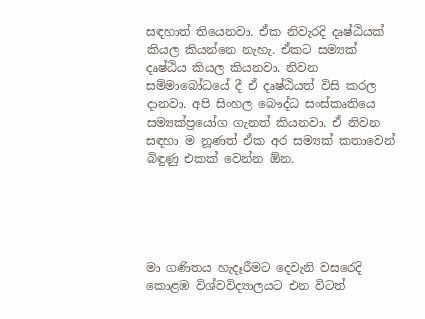සඳහාත් තියෙනවා. ඒක නිවැරදි දෘෂ්ඨියක් කියල කියන්නෙ නැහැ. ඒකට සම්‍යක් දෘෂ්ඨිය කියල කියනවා. නිවන සම්මාබෝධයේ දී ඒ දෘෂ්ඨියත් විසි කරල දානවා. අපි සිංහල බෞද්ධ සංස්කෘතියෙ සම්‍යක්ප්‍රයෝග ගැනත් කියනවා. ඒ නිවන සඳහා ම නූණත් ඒක අර සම්‍යක් කතාවෙන් බිඳුණු එකක් වෙන්න ඕන.





මා ගණිතය හැදෑරීමට දෙවැනි වසරෙදි කොළඹ විශ්වවිද්‍යාලයට එන විටත්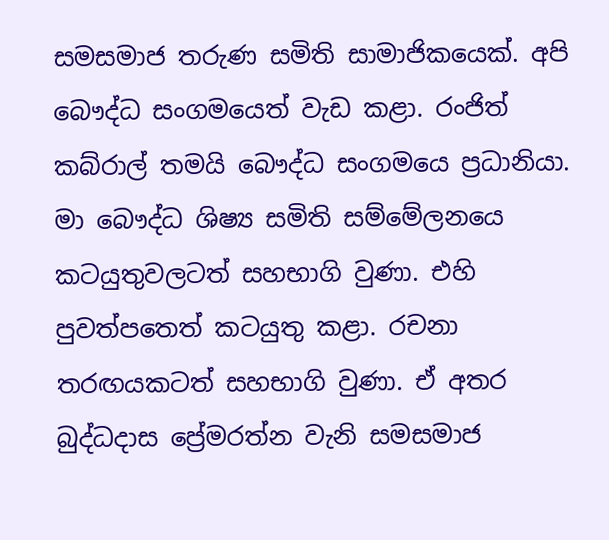සමසමාජ තරුණ සමිති සාමාජිකයෙක්. අපි බෞද්ධ සංගමයෙත් වැඩ කළා. රංජිත් කබ්රාල් තමයි බෞද්ධ සංගමයෙ ප්‍රධානියා. මා බෞද්ධ ශිෂ්‍ය සමිති සම්මේලනයෙ කටයුතුවලටත් සහභාගි වුණා. එහි පුවත්පතෙත් කටයුතු කළා. රචනා තරඟයකටත් සහභාගි වුණා. ඒ අතර බුද්ධදාස ප්‍රේමරත්න වැනි සමසමාජ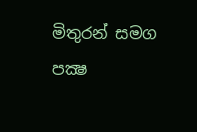මිතුරන් සමග පක්‍ෂ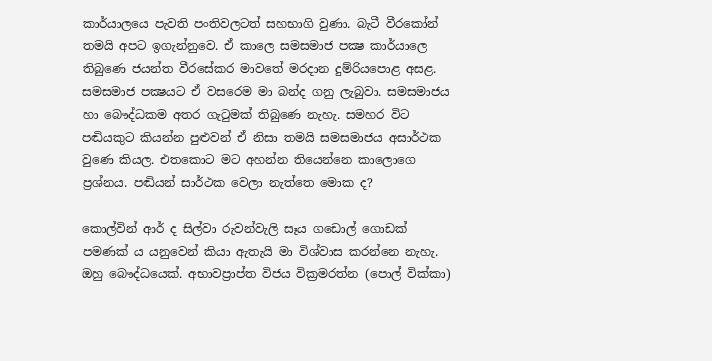කාර්යාලයෙ පැවති පංතිවලටත් සහභාගි වුණා. බැටී වීරකෝන් තමයි අපට ඉගැන්නුවෙ. ඒ කාලෙ සමසමාජ පක්‍ෂ කාර්යාලෙ තිබුණෙ ජයන්ත වීරසේකර මාවතේ මරදාන දුම්රියපොළ අසළ. සමසමාජ පක්‍ෂයට ඒ වසරෙම මා බන්ද ගනු ලැබුවා. සමසමාජය හා බෞද්ධකම අතර ගැටුමක් තිබුණෙ නැහැ. සමහර විට පඬියකුට කියන්න පුළුවන් ඒ නිසා තමයි සමසමාජය අසාර්ථක වුණෙ කියල. එතකොට මට අහන්න තියෙන්නෙ කාලොගෙ ප්‍රශ්නය. පඬියන් සාර්ථක වෙලා නැත්තෙ මොක ද?

කොල්වින් ආර් ද සිල්වා රුවන්වැලි සෑය ගඩොල් ගොඩක් පමණක් ය යනුවෙන් කියා ඇතැයි මා විශ්වාස කරන්නෙ නැහැ. ඔහු බෞද්ධයෙක්. අභාවප්‍රාප්ත විජය වික්‍රමරත්න (පොල් වික්කා)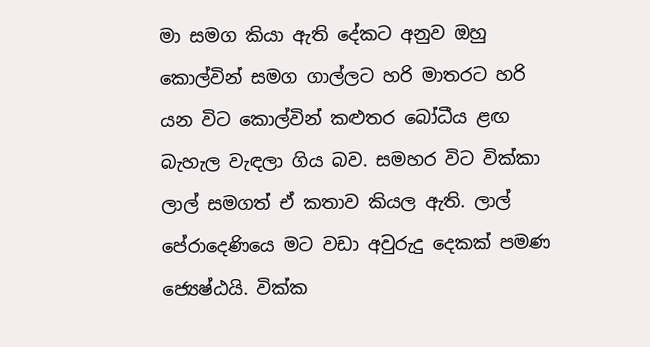මා සමග කියා ඇති දේකට අනුව ඔහු කොල්වින් සමග ගාල්ලට හරි මාතරට හරි යන විට කොල්වින් කළුතර බෝධීය ළඟ බැහැල වැඳලා ගිය බව. සමහර විට වික්කා ලාල් සමගත් ඒ කතාව කියල ඇති. ලාල් පේරාදෙණියෙ මට වඩා අවුරුදු දෙකක් පමණ ජ්‍යෙෂ්ඨයි. වික්ක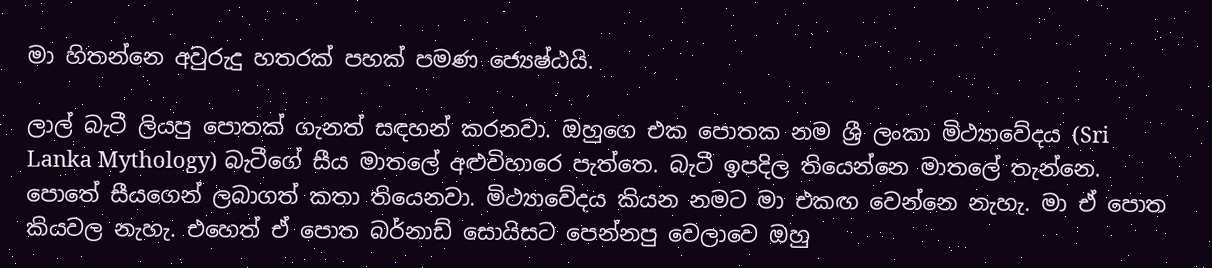මා හිතන්නෙ අවුරුදු හතරක් පහක් පමණ ජ්‍යෙෂ්ඨයි.

ලාල් බැටී ලියපු පොතක් ගැනත් සඳහන් කරනවා. ඔහුගෙ එක පොතක නම ශ්‍රී ලංකා මිථ්‍යාවේදය (Sri Lanka Mythology) බැටීගේ සීය මාතලේ අළුවිහාරෙ පැත්තෙ. බැටී ඉපදිල තියෙන්නෙ මාතලේ තැන්නෙ. පොතේ සීයගෙන් ලබාගත් කතා තියෙනවා. මිථ්‍යාවේදය කියන නමට මා එකඟ වෙන්නෙ නැහැ. මා ඒ පොත කියවල නැහැ. එහෙත් ඒ පොත බර්නාඩ් සොයිසට පෙන්නපු වෙලාවෙ ඔහු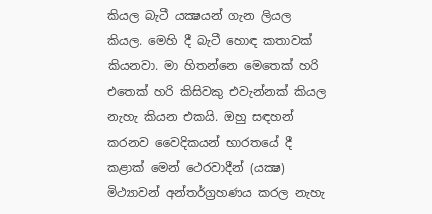කියල බැටී යක්‍ෂයන් ගැන ලියල කියල. මෙහි දී බැටී හොඳ කතාවක් කියනවා. මා හිතන්නෙ මෙතෙක් හරි එතෙක් හරි කිසිවකු එවැන්නක් කියල නැහැ කියන එකයි. ඔහු සඳහන් කරනව වෛදිකයන් භාරතයේ දී කළාක් මෙන් ථෙරවාදීන් (යක්‍ෂ) මිථ්‍යාවන් අන්තර්ග්‍රහණය කරල නැහැ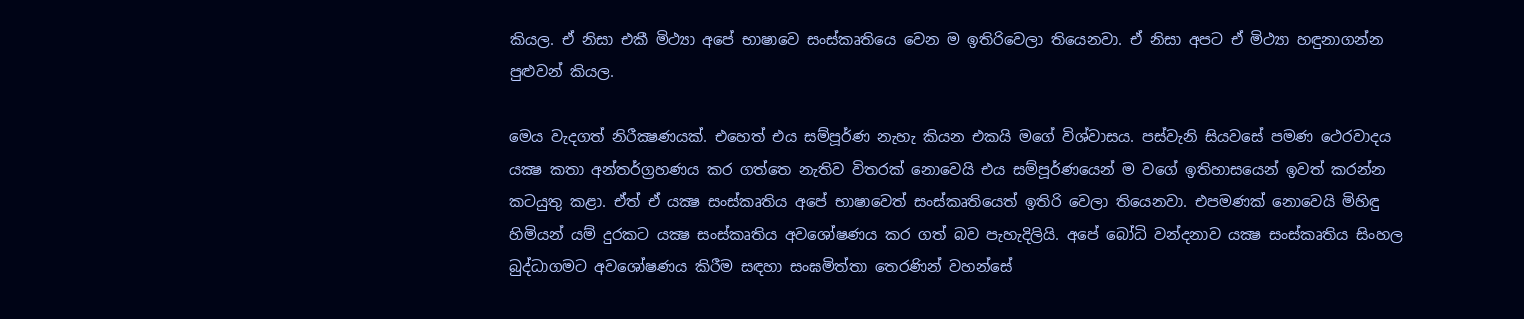කියල. ඒ නිසා එකී මිථ්‍යා අපේ භාෂාවෙ සංස්කෘතියෙ වෙන ම ඉතිරිවෙලා තියෙනවා. ඒ නිසා අපට ඒ මිථ්‍යා හඳුනාගන්න පුළුවන් කියල.

මෙය වැදගත් නිරීක්‍ෂණයක්. එහෙත් එය සම්පූර්ණ නැහැ කියන එකයි මගේ විශ්වාසය. පස්වැනි සියවසේ පමණ ථෙරවාදය යක්‍ෂ කතා අන්තර්ග්‍රහණය කර ගත්තෙ නැතිව විතරක් නොවෙයි එය සම්පූර්ණයෙන් ම වගේ ඉතිහාසයෙන් ඉවත් කරන්න කටයුතු කළා. ඒත් ඒ යක්‍ෂ සංස්කෘතිය අපේ භාෂාවෙත් සංස්කෘතියෙත් ඉතිරි වෙලා තියෙනවා. එපමණක් නොවෙයි මිහිඳු හිමියන් යම් දුරකට යක්‍ෂ සංස්කෘතිය අවශෝෂණය කර ගත් බව පැහැදිලියි. අපේ බෝධි වන්දනාව යක්‍ෂ සංස්කෘතිය සිංහල බුද්ධාගමට අවශෝෂණය කිරීම සඳහා සංඝමිත්තා තෙරණින් වහන්සේ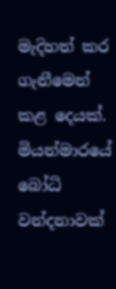මැදිහත් කර ගැනීමෙන් කළ දෙයක්. මියන්මාරයේ බෝධි වන්දනාවක්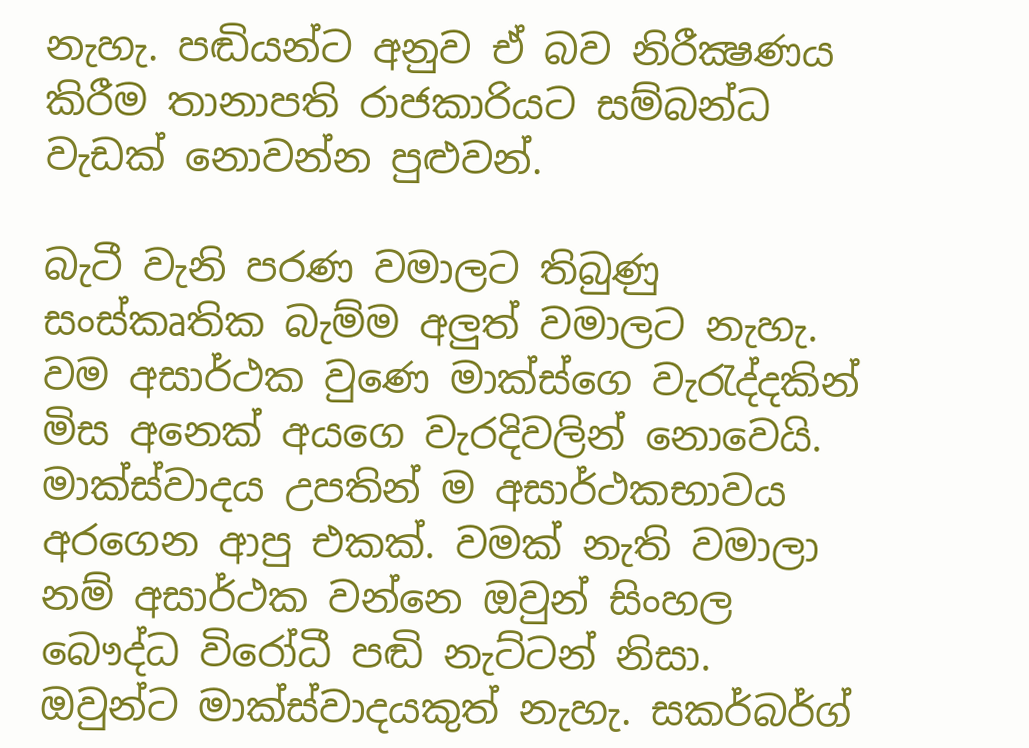නැහැ. පඬියන්ට අනුව ඒ බව නිරීක්‍ෂණය කිරීම තානාපති රාජකාරියට සම්බන්ධ වැඩක් නොවන්න පුළුවන්.

බැටී වැනි පරණ වමාලට තිබුණු සංස්කෘතික බැම්ම අලුත් වමාලට නැහැ. වම අසාර්ථක වුණෙ මාක්ස්ගෙ වැරැද්දකින් මිස අනෙක් අයගෙ වැරදිවලින් නොවෙයි. මාක්ස්වාදය උපතින් ම අසාර්ථකභාවය අරගෙන ආපු එකක්. වමක් නැති වමාලා නම් අසාර්ථක වන්නෙ ඔවුන් සිංහල බෞද්ධ විරෝධී පඬි නැට්ටන් නිසා. ඔවුන්ට මාක්ස්වාදයකුත් නැහැ. සකර්බර්ග්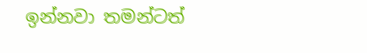ඉන්නවා තමන්ටත්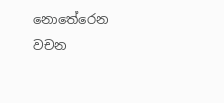නොතේරෙන වචන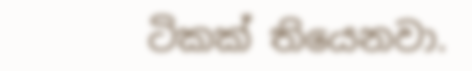ටිකක් තියෙනවා.